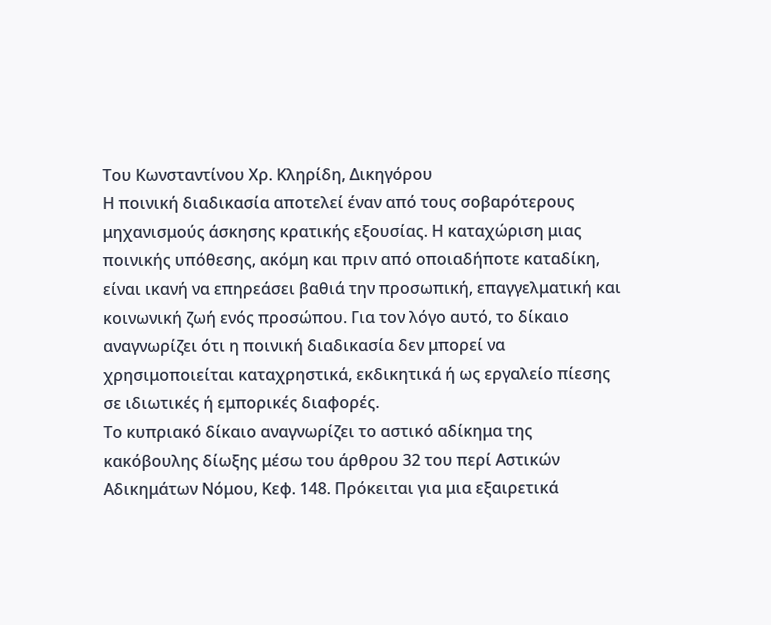Του Κωνσταντίνου Χρ. Κληρίδη, Δικηγόρου
Η ποινική διαδικασία αποτελεί έναν από τους σοβαρότερους μηχανισμούς άσκησης κρατικής εξουσίας. Η καταχώριση μιας ποινικής υπόθεσης, ακόμη και πριν από οποιαδήποτε καταδίκη, είναι ικανή να επηρεάσει βαθιά την προσωπική, επαγγελματική και κοινωνική ζωή ενός προσώπου. Για τον λόγο αυτό, το δίκαιο αναγνωρίζει ότι η ποινική διαδικασία δεν μπορεί να χρησιμοποιείται καταχρηστικά, εκδικητικά ή ως εργαλείο πίεσης σε ιδιωτικές ή εμπορικές διαφορές.
Το κυπριακό δίκαιο αναγνωρίζει το αστικό αδίκημα της κακόβουλης δίωξης μέσω του άρθρου 32 του περί Αστικών Αδικημάτων Νόμου, Κεφ. 148. Πρόκειται για μια εξαιρετικά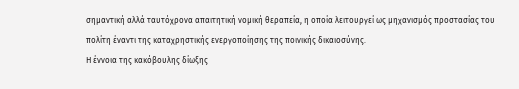σημαντική αλλά ταυτόχρονα απαιτητική νομική θεραπεία, η οποία λειτουργεί ως μηχανισμός προστασίας του πολίτη έναντι της καταχρηστικής ενεργοποίησης της ποινικής δικαιοσύνης.
Η έννοια της κακόβουλης δίωξης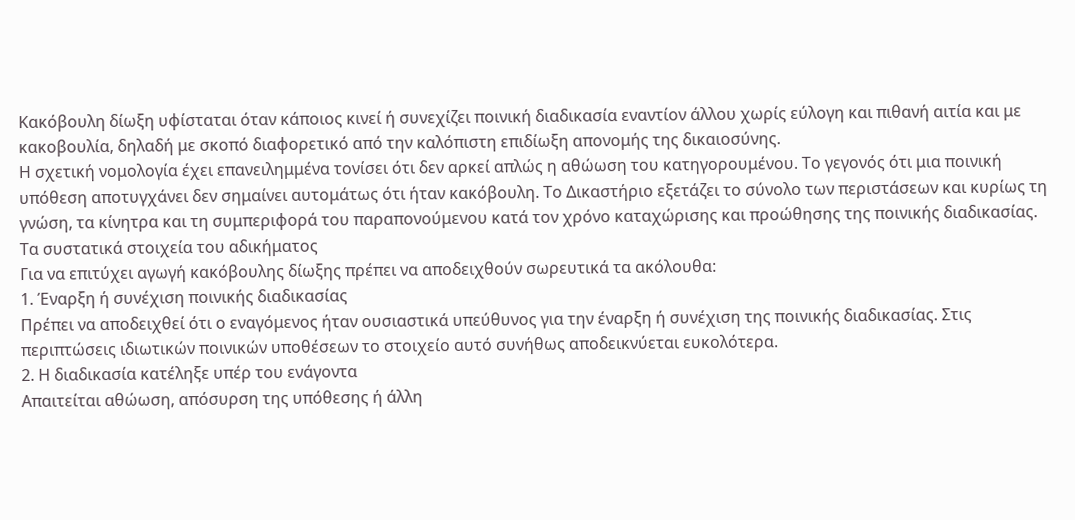Κακόβουλη δίωξη υφίσταται όταν κάποιος κινεί ή συνεχίζει ποινική διαδικασία εναντίον άλλου χωρίς εύλογη και πιθανή αιτία και με κακοβουλία, δηλαδή με σκοπό διαφορετικό από την καλόπιστη επιδίωξη απονομής της δικαιοσύνης.
Η σχετική νομολογία έχει επανειλημμένα τονίσει ότι δεν αρκεί απλώς η αθώωση του κατηγορουμένου. Το γεγονός ότι μια ποινική υπόθεση αποτυγχάνει δεν σημαίνει αυτομάτως ότι ήταν κακόβουλη. Το Δικαστήριο εξετάζει το σύνολο των περιστάσεων και κυρίως τη γνώση, τα κίνητρα και τη συμπεριφορά του παραπονούμενου κατά τον χρόνο καταχώρισης και προώθησης της ποινικής διαδικασίας.
Τα συστατικά στοιχεία του αδικήματος
Για να επιτύχει αγωγή κακόβουλης δίωξης πρέπει να αποδειχθούν σωρευτικά τα ακόλουθα:
1. Έναρξη ή συνέχιση ποινικής διαδικασίας
Πρέπει να αποδειχθεί ότι ο εναγόμενος ήταν ουσιαστικά υπεύθυνος για την έναρξη ή συνέχιση της ποινικής διαδικασίας. Στις περιπτώσεις ιδιωτικών ποινικών υποθέσεων το στοιχείο αυτό συνήθως αποδεικνύεται ευκολότερα.
2. Η διαδικασία κατέληξε υπέρ του ενάγοντα
Απαιτείται αθώωση, απόσυρση της υπόθεσης ή άλλη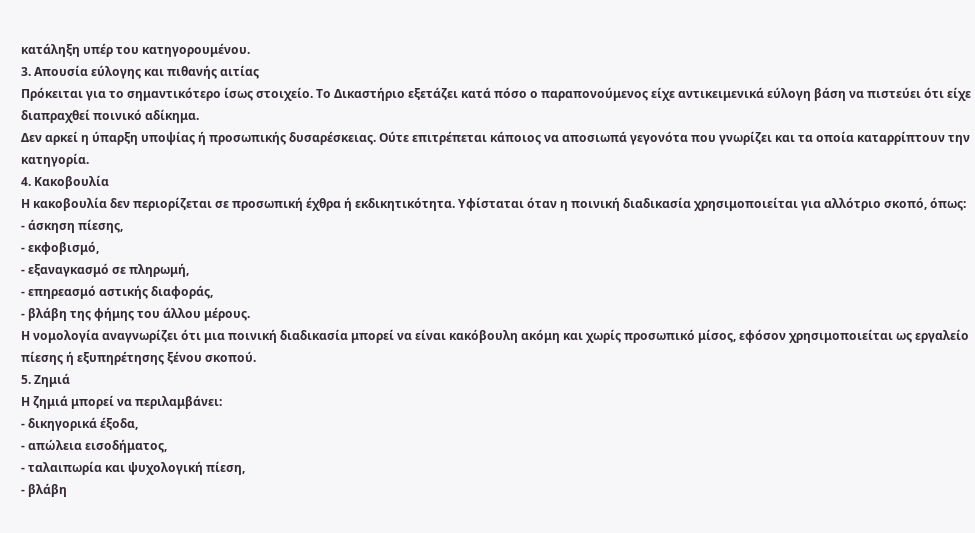κατάληξη υπέρ του κατηγορουμένου.
3. Απουσία εύλογης και πιθανής αιτίας
Πρόκειται για το σημαντικότερο ίσως στοιχείο. Το Δικαστήριο εξετάζει κατά πόσο ο παραπονούμενος είχε αντικειμενικά εύλογη βάση να πιστεύει ότι είχε διαπραχθεί ποινικό αδίκημα.
Δεν αρκεί η ύπαρξη υποψίας ή προσωπικής δυσαρέσκειας. Ούτε επιτρέπεται κάποιος να αποσιωπά γεγονότα που γνωρίζει και τα οποία καταρρίπτουν την κατηγορία.
4. Κακοβουλία
Η κακοβουλία δεν περιορίζεται σε προσωπική έχθρα ή εκδικητικότητα. Υφίσταται όταν η ποινική διαδικασία χρησιμοποιείται για αλλότριο σκοπό, όπως:
- άσκηση πίεσης,
- εκφοβισμό,
- εξαναγκασμό σε πληρωμή,
- επηρεασμό αστικής διαφοράς,
- βλάβη της φήμης του άλλου μέρους.
Η νομολογία αναγνωρίζει ότι μια ποινική διαδικασία μπορεί να είναι κακόβουλη ακόμη και χωρίς προσωπικό μίσος, εφόσον χρησιμοποιείται ως εργαλείο πίεσης ή εξυπηρέτησης ξένου σκοπού.
5. Ζημιά
Η ζημιά μπορεί να περιλαμβάνει:
- δικηγορικά έξοδα,
- απώλεια εισοδήματος,
- ταλαιπωρία και ψυχολογική πίεση,
- βλάβη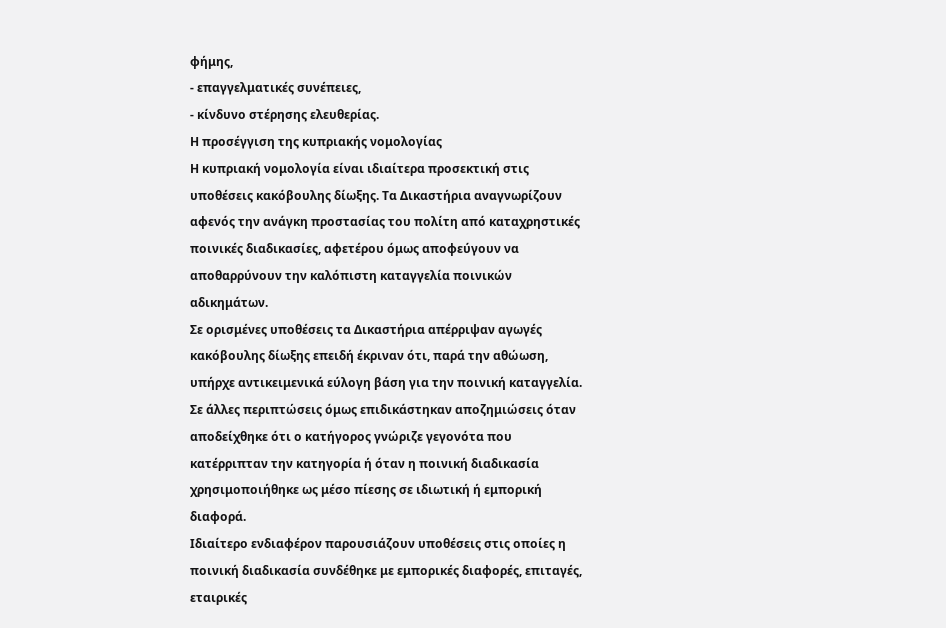φήμης,
- επαγγελματικές συνέπειες,
- κίνδυνο στέρησης ελευθερίας.
Η προσέγγιση της κυπριακής νομολογίας
Η κυπριακή νομολογία είναι ιδιαίτερα προσεκτική στις υποθέσεις κακόβουλης δίωξης. Τα Δικαστήρια αναγνωρίζουν αφενός την ανάγκη προστασίας του πολίτη από καταχρηστικές ποινικές διαδικασίες, αφετέρου όμως αποφεύγουν να αποθαρρύνουν την καλόπιστη καταγγελία ποινικών αδικημάτων.
Σε ορισμένες υποθέσεις τα Δικαστήρια απέρριψαν αγωγές κακόβουλης δίωξης επειδή έκριναν ότι, παρά την αθώωση, υπήρχε αντικειμενικά εύλογη βάση για την ποινική καταγγελία.
Σε άλλες περιπτώσεις όμως επιδικάστηκαν αποζημιώσεις όταν αποδείχθηκε ότι ο κατήγορος γνώριζε γεγονότα που κατέρριπταν την κατηγορία ή όταν η ποινική διαδικασία χρησιμοποιήθηκε ως μέσο πίεσης σε ιδιωτική ή εμπορική διαφορά.
Ιδιαίτερο ενδιαφέρον παρουσιάζουν υποθέσεις στις οποίες η ποινική διαδικασία συνδέθηκε με εμπορικές διαφορές, επιταγές, εταιρικές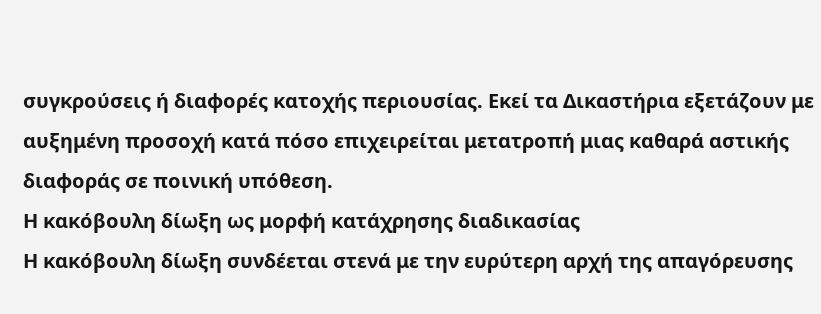συγκρούσεις ή διαφορές κατοχής περιουσίας. Εκεί τα Δικαστήρια εξετάζουν με αυξημένη προσοχή κατά πόσο επιχειρείται μετατροπή μιας καθαρά αστικής διαφοράς σε ποινική υπόθεση.
Η κακόβουλη δίωξη ως μορφή κατάχρησης διαδικασίας
Η κακόβουλη δίωξη συνδέεται στενά με την ευρύτερη αρχή της απαγόρευσης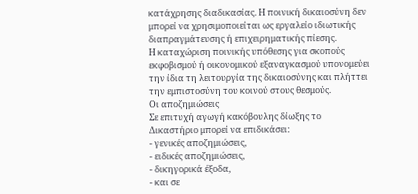κατάχρησης διαδικασίας. Η ποινική δικαιοσύνη δεν μπορεί να χρησιμοποιείται ως εργαλείο ιδιωτικής διαπραγμάτευσης ή επιχειρηματικής πίεσης.
Η καταχώριση ποινικής υπόθεσης για σκοπούς εκφοβισμού ή οικονομικού εξαναγκασμού υπονομεύει την ίδια τη λειτουργία της δικαιοσύνης και πλήττει την εμπιστοσύνη του κοινού στους θεσμούς.
Οι αποζημιώσεις
Σε επιτυχή αγωγή κακόβουλης δίωξης το Δικαστήριο μπορεί να επιδικάσει:
- γενικές αποζημιώσεις,
- ειδικές αποζημιώσεις,
- δικηγορικά έξοδα,
- και σε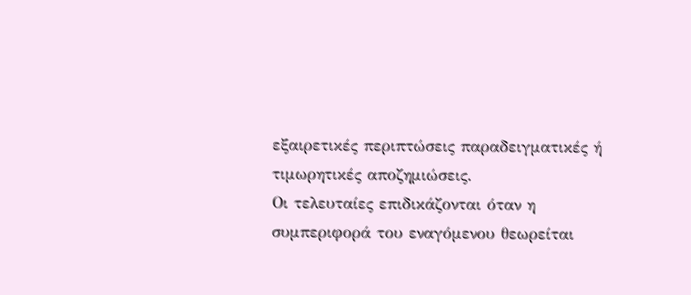εξαιρετικές περιπτώσεις παραδειγματικές ή τιμωρητικές αποζημιώσεις.
Οι τελευταίες επιδικάζονται όταν η συμπεριφορά του εναγόμενου θεωρείται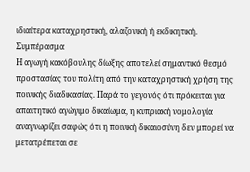ιδιαίτερα καταχρηστική, αλαζονική ή εκδικητική.
Συμπέρασμα
Η αγωγή κακόβουλης δίωξης αποτελεί σημαντικό θεσμό προστασίας του πολίτη από την καταχρηστική χρήση της ποινικής διαδικασίας. Παρά το γεγονός ότι πρόκειται για απαιτητικό αγώγιμο δικαίωμα, η κυπριακή νομολογία αναγνωρίζει σαφώς ότι η ποινική δικαιοσύνη δεν μπορεί να μετατρέπεται σε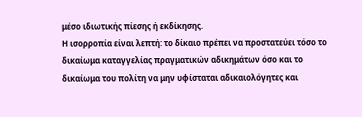μέσο ιδιωτικής πίεσης ή εκδίκησης.
Η ισορροπία είναι λεπτή: το δίκαιο πρέπει να προστατεύει τόσο το δικαίωμα καταγγελίας πραγματικών αδικημάτων όσο και το δικαίωμα του πολίτη να μην υφίσταται αδικαιολόγητες και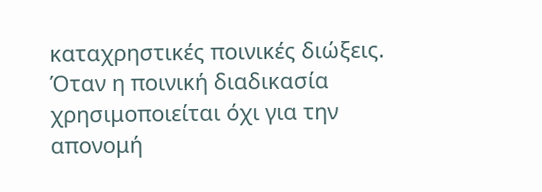καταχρηστικές ποινικές διώξεις.
Όταν η ποινική διαδικασία χρησιμοποιείται όχι για την απονομή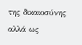της δικαιοσύνης αλλά ως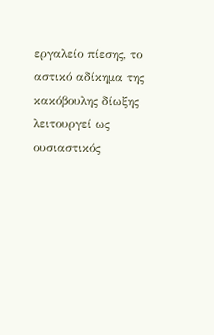εργαλείο πίεσης, το αστικό αδίκημα της κακόβουλης δίωξης λειτουργεί ως ουσιαστικός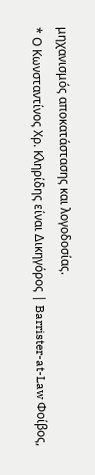μηχανισμός αποκατάστασης και λογοδοσίας.
* Ο Κωνσταντίνος Χρ. Κληρίδης είναι Δικηγόρος | Barrister-at-Law Φοίβος,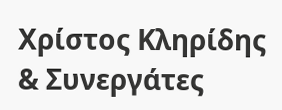Χρίστος Κληρίδης & Συνεργάτες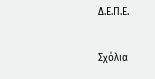Δ.Ε.Π.Ε.

Σχόλια